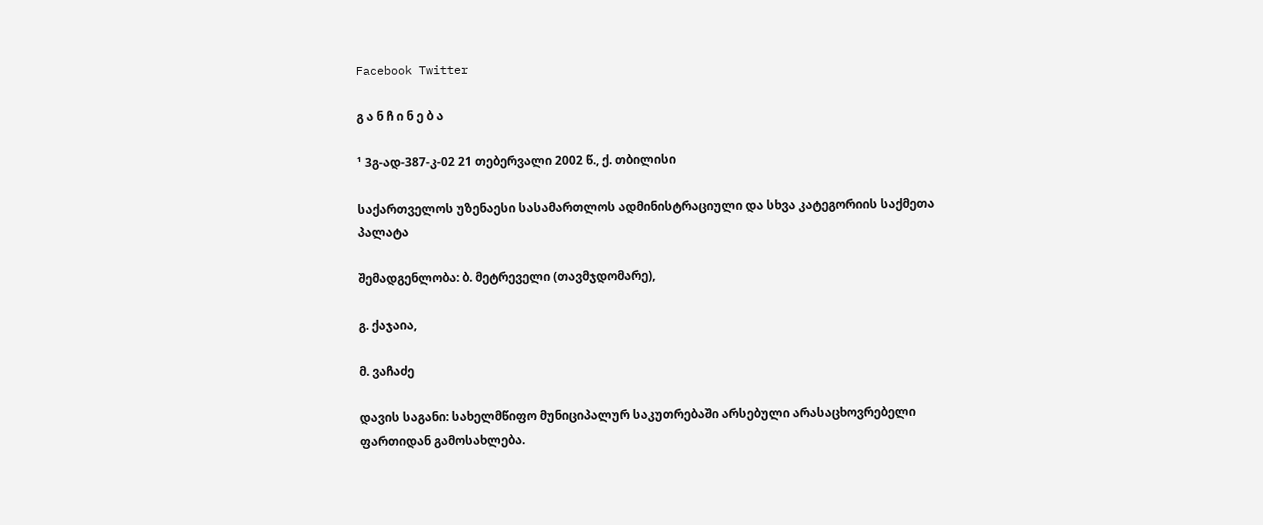Facebook Twitter

გ ა ნ ჩ ი ნ ე ბ ა

¹ 3გ-ად-387-კ-02 21 თებერვალი 2002 წ., ქ. თბილისი

საქართველოს უზენაესი სასამართლოს ადმინისტრაციული და სხვა კატეგორიის საქმეთა პალატა

შემადგენლობა: ბ. მეტრეველი (თავმჯდომარე),

გ. ქაჯაია,

მ. ვაჩაძე

დავის საგანი: სახელმწიფო მუნიციპალურ საკუთრებაში არსებული არასაცხოვრებელი ფართიდან გამოსახლება.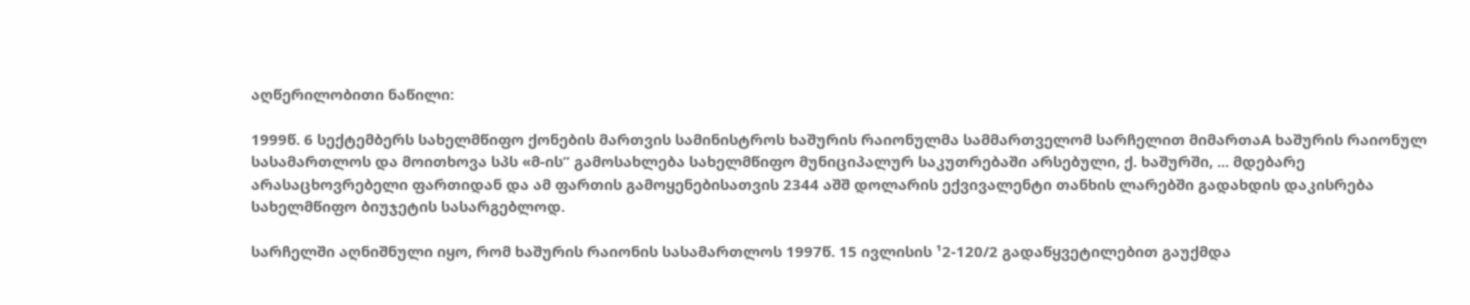აღწერილობითი ნაწილი:

1999წ. 6 სექტემბერს სახელმწიფო ქონების მართვის სამინისტროს ხაშურის რაიონულმა სამმართველომ სარჩელით მიმართაA ხაშურის რაიონულ სასამართლოს და მოითხოვა სპს «მ-ის” გამოსახლება სახელმწიფო მუნიციპალურ საკუთრებაში არსებული, ქ. ხაშურში, ... მდებარე არასაცხოვრებელი ფართიდან და ამ ფართის გამოყენებისათვის 2344 აშშ დოლარის ექვივალენტი თანხის ლარებში გადახდის დაკისრება სახელმწიფო ბიუჯეტის სასარგებლოდ.

სარჩელში აღნიშნული იყო, რომ ხაშურის რაიონის სასამართლოს 1997წ. 15 ივლისის ¹2-120/2 გადაწყვეტილებით გაუქმდა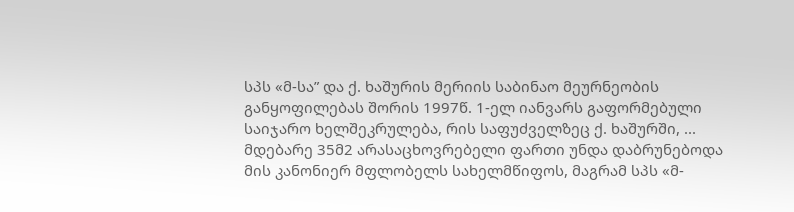სპს «მ-სა” და ქ. ხაშურის მერიის საბინაო მეურნეობის განყოფილებას შორის 1997წ. 1-ელ იანვარს გაფორმებული საიჯარო ხელშეკრულება, რის საფუძველზეც ქ. ხაშურში, ... მდებარე 35მ2 არასაცხოვრებელი ფართი უნდა დაბრუნებოდა მის კანონიერ მფლობელს სახელმწიფოს, მაგრამ სპს «მ-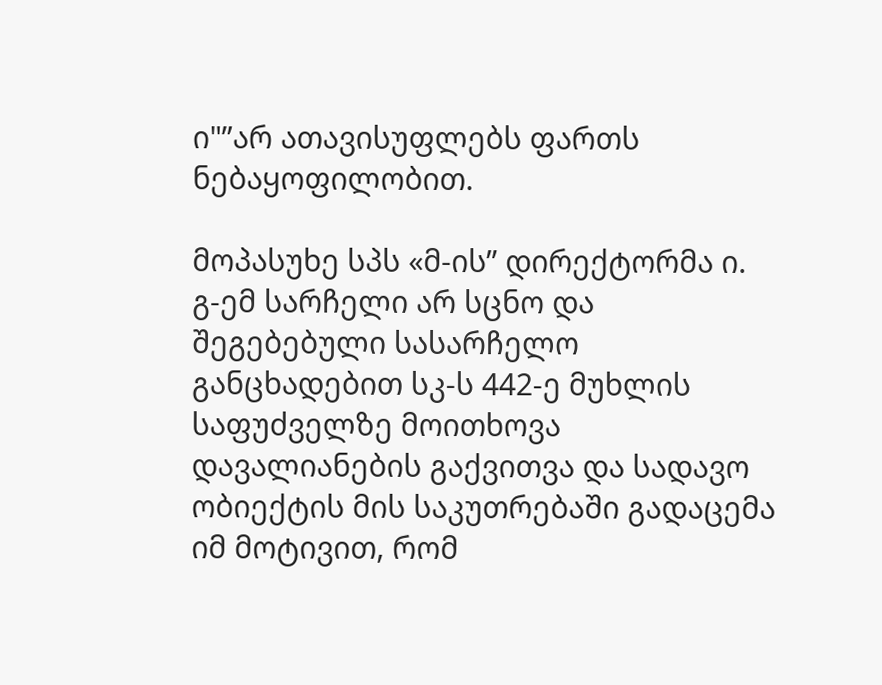ი"”არ ათავისუფლებს ფართს ნებაყოფილობით.

მოპასუხე სპს «მ-ის” დირექტორმა ი. გ-ემ სარჩელი არ სცნო და შეგებებული სასარჩელო განცხადებით სკ-ს 442-ე მუხლის საფუძველზე მოითხოვა დავალიანების გაქვითვა და სადავო ობიექტის მის საკუთრებაში გადაცემა იმ მოტივით, რომ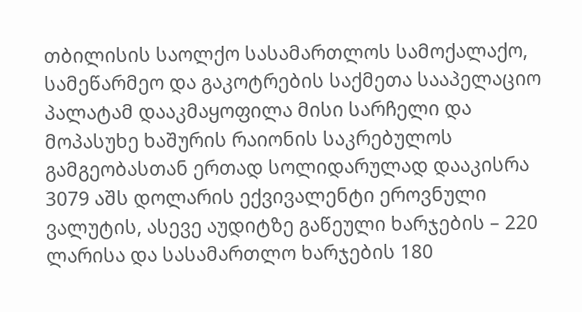თბილისის საოლქო სასამართლოს სამოქალაქო, სამეწარმეო და გაკოტრების საქმეთა სააპელაციო პალატამ დააკმაყოფილა მისი სარჩელი და მოპასუხე ხაშურის რაიონის საკრებულოს გამგეობასთან ერთად სოლიდარულად დააკისრა 3079 აშს დოლარის ექვივალენტი ეროვნული ვალუტის, ასევე აუდიტზე გაწეული ხარჯების – 220 ლარისა და სასამართლო ხარჯების 180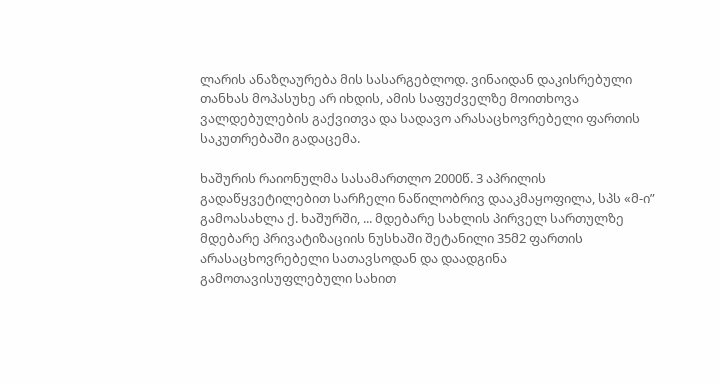ლარის ანაზღაურება მის სასარგებლოდ. ვინაიდან დაკისრებული თანხას მოპასუხე არ იხდის, ამის საფუძველზე მოითხოვა ვალდებულების გაქვითვა და სადავო არასაცხოვრებელი ფართის საკუთრებაში გადაცემა.

ხაშურის რაიონულმა სასამართლო 2000წ. 3 აპრილის გადაწყვეტილებით სარჩელი ნაწილობრივ დააკმაყოფილა, სპს «მ-ი” გამოასახლა ქ. ხაშურში, ... მდებარე სახლის პირველ სართულზე მდებარე პრივატიზაციის ნუსხაში შეტანილი 35მ2 ფართის არასაცხოვრებელი სათავსოდან და დაადგინა გამოთავისუფლებული სახით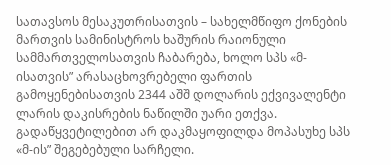სათავსოს მესაკუთრისათვის – სახელმწიფო ქონების მართვის სამინისტროს ხაშურის რაიონული სამმართველოსათვის ჩაბარება, ხოლო სპს «მ-ისათვის” არასაცხოვრებელი ფართის გამოყენებისათვის 2344 აშშ დოლარის ექვივალენტი ლარის დაკისრების ნაწილში უარი ეთქვა. გადაწყვეტილებით არ დაკმაყოფილდა მოპასუხე სპს «მ-ის” შეგებებული სარჩელი.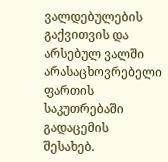ვალდებულების გაქვითვის და არსებულ ვალში არასაცხოვრებელი ფართის საკუთრებაში გადაცემის შესახებ.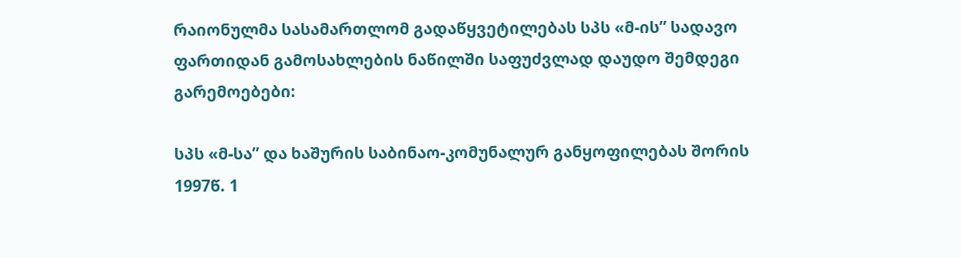რაიონულმა სასამართლომ გადაწყვეტილებას სპს «მ-ის” სადავო ფართიდან გამოსახლების ნაწილში საფუძვლად დაუდო შემდეგი გარემოებები:

სპს «მ-სა” და ხაშურის საბინაო-კომუნალურ განყოფილებას შორის 1997წ. 1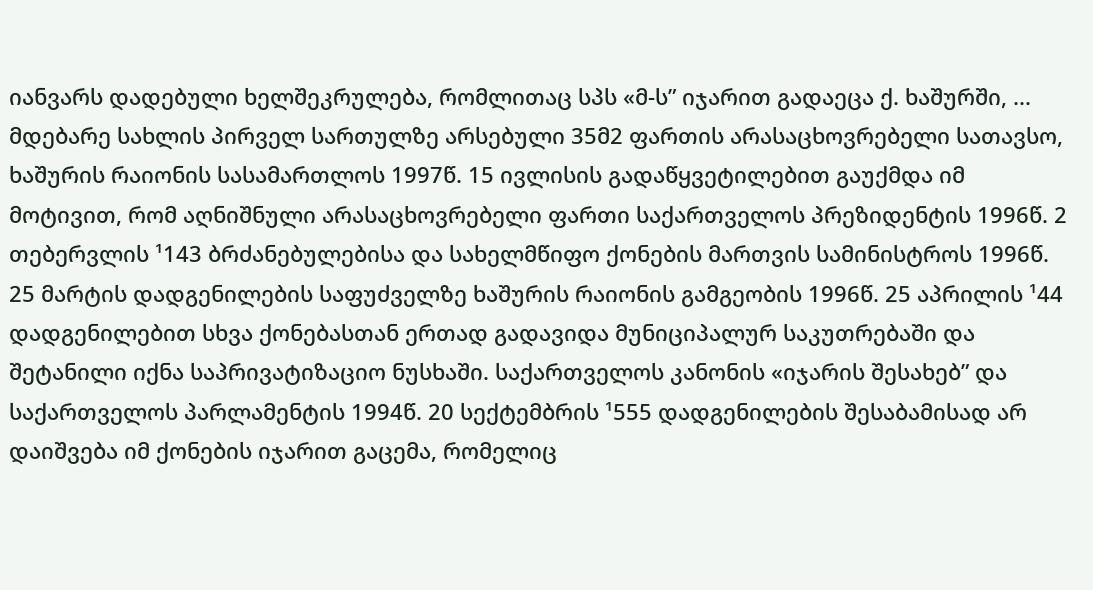იანვარს დადებული ხელშეკრულება, რომლითაც სპს «მ-ს” იჯარით გადაეცა ქ. ხაშურში, ... მდებარე სახლის პირველ სართულზე არსებული 35მ2 ფართის არასაცხოვრებელი სათავსო, ხაშურის რაიონის სასამართლოს 1997წ. 15 ივლისის გადაწყვეტილებით გაუქმდა იმ მოტივით, რომ აღნიშნული არასაცხოვრებელი ფართი საქართველოს პრეზიდენტის 1996წ. 2 თებერვლის ¹143 ბრძანებულებისა და სახელმწიფო ქონების მართვის სამინისტროს 1996წ. 25 მარტის დადგენილების საფუძველზე ხაშურის რაიონის გამგეობის 1996წ. 25 აპრილის ¹44 დადგენილებით სხვა ქონებასთან ერთად გადავიდა მუნიციპალურ საკუთრებაში და შეტანილი იქნა საპრივატიზაციო ნუსხაში. საქართველოს კანონის «იჯარის შესახებ” და საქართველოს პარლამენტის 1994წ. 20 სექტემბრის ¹555 დადგენილების შესაბამისად არ დაიშვება იმ ქონების იჯარით გაცემა, რომელიც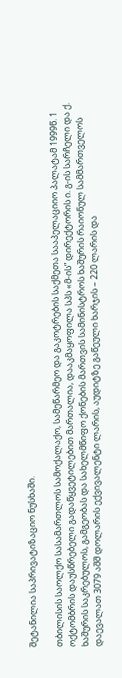შეტანილია საპრივატიზაციო ნუსხაში.

თბილისის საოლქო სასამართლოს სამოქალაქო, სამეწარმეო და გაკოტრების საქმეთა სააპელაციიო პალატამ 1999წ. 1 ოქტომბრის დაუსწრებელი გადაწყვეტილებით მართალია, დააკმაყოფილა სპს «მ-ის” დირექტორის ი. გ-ის სარჩელი და ქ. ხაშურის საკრებულოს, გამგეობას და სახელმწიფო ქონების მართვის სამინისტროს ხაშურის რაიონულ სამმართველოს დაევალათ 3079 აშშ დოლარის ექვივალენტი ლარის, აუდიტზე გაწეული ხარჯის – 220 ლარის და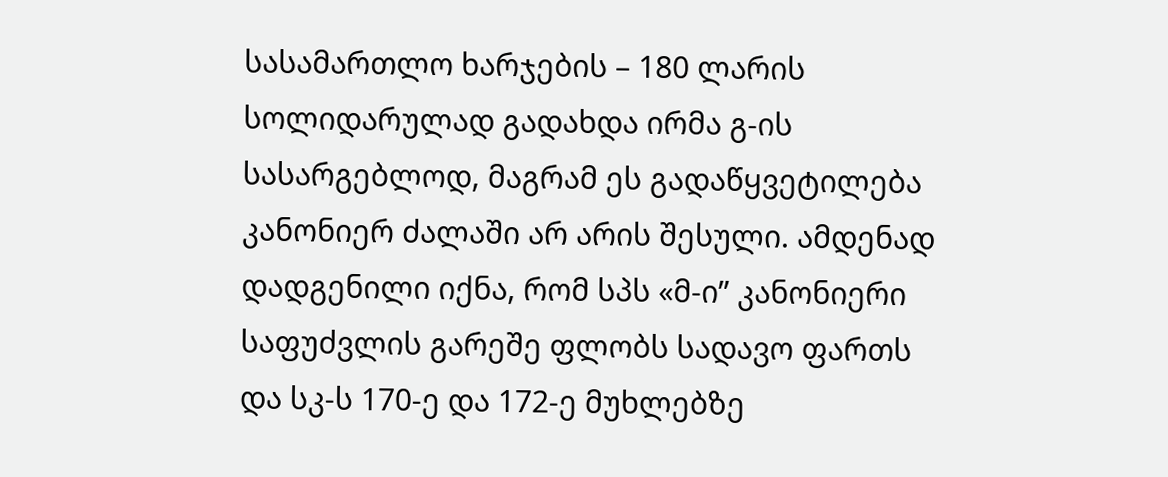სასამართლო ხარჯების – 180 ლარის სოლიდარულად გადახდა ირმა გ-ის სასარგებლოდ, მაგრამ ეს გადაწყვეტილება კანონიერ ძალაში არ არის შესული. ამდენად დადგენილი იქნა, რომ სპს «მ-ი” კანონიერი საფუძვლის გარეშე ფლობს სადავო ფართს და სკ-ს 170-ე და 172-ე მუხლებზე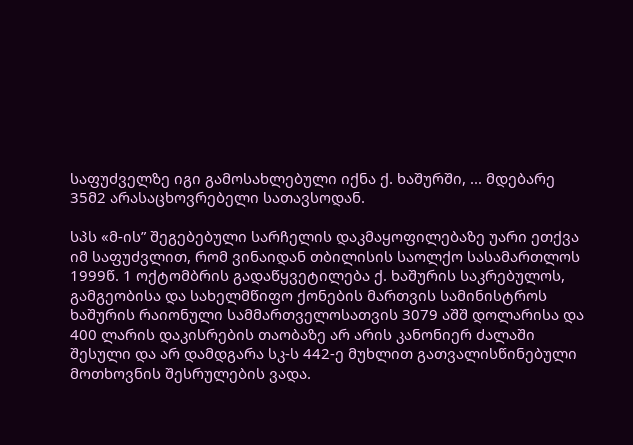საფუძველზე იგი გამოსახლებული იქნა ქ. ხაშურში, ... მდებარე 35მ2 არასაცხოვრებელი სათავსოდან.

სპს «მ-ის” შეგებებული სარჩელის დაკმაყოფილებაზე უარი ეთქვა იმ საფუძვლით, რომ ვინაიდან თბილისის საოლქო სასამართლოს 1999წ. 1 ოქტომბრის გადაწყვეტილება ქ. ხაშურის საკრებულოს, გამგეობისა და სახელმწიფო ქონების მართვის სამინისტროს ხაშურის რაიონული სამმართველოსათვის 3079 აშშ დოლარისა და 400 ლარის დაკისრების თაობაზე არ არის კანონიერ ძალაში შესული და არ დამდგარა სკ-ს 442-ე მუხლით გათვალისწინებული მოთხოვნის შესრულების ვადა.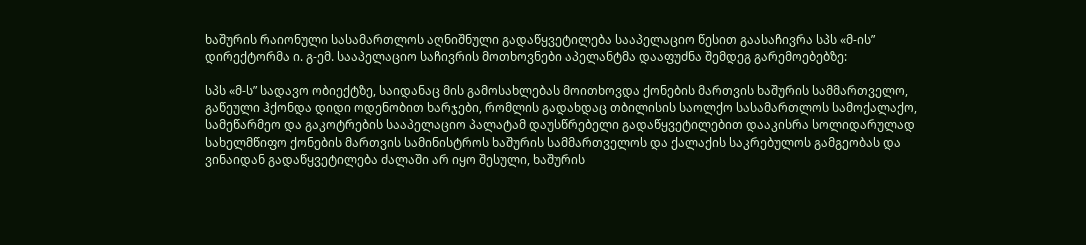ხაშურის რაიონული სასამართლოს აღნიშნული გადაწყვეტილება სააპელაციო წესით გაასაჩივრა სპს «მ-ის” დირექტორმა ი. გ-ემ. სააპელაციო საჩივრის მოთხოვნები აპელანტმა დააფუძნა შემდეგ გარემოებებზე:

სპს «მ-ს” სადავო ობიექტზე, საიდანაც მის გამოსახლებას მოითხოვდა ქონების მართვის ხაშურის სამმართველო, გაწეული ჰქონდა დიდი ოდენობით ხარჯები, რომლის გადახდაც თბილისის საოლქო სასამართლოს სამოქალაქო, სამეწარმეო და გაკოტრების სააპელაციო პალატამ დაუსწრებელი გადაწყვეტილებით დააკისრა სოლიდარულად სახელმწიფო ქონების მართვის სამინისტროს ხაშურის სამმართველოს და ქალაქის საკრებულოს გამგეობას და ვინაიდან გადაწყვეტილება ძალაში არ იყო შესული, ხაშურის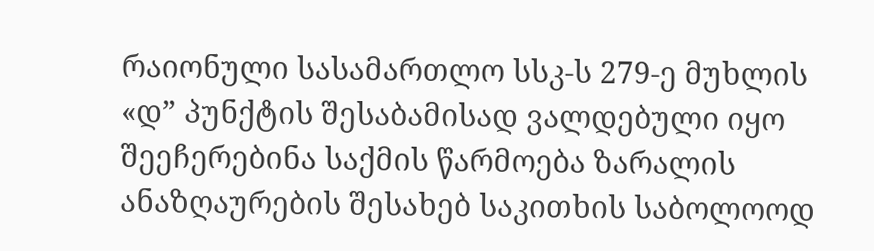რაიონული სასამართლო სსკ-ს 279-ე მუხლის «დ” პუნქტის შესაბამისად ვალდებული იყო შეეჩერებინა საქმის წარმოება ზარალის ანაზღაურების შესახებ საკითხის საბოლოოდ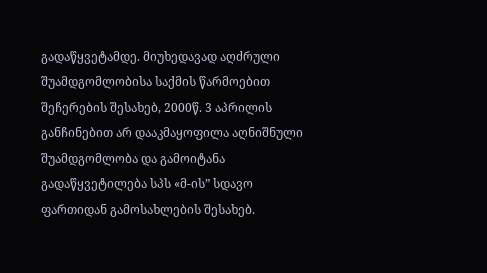გადაწყვეტამდე. მიუხედავად აღძრული შუამდგომლობისა საქმის წარმოებით შეჩერების შესახებ, 2000წ. 3 აპრილის განჩინებით არ დააკმაყოფილა აღნიშნული შუამდგომლობა და გამოიტანა გადაწყვეტილება სპს «მ-ის” სდავო ფართიდან გამოსახლების შესახებ.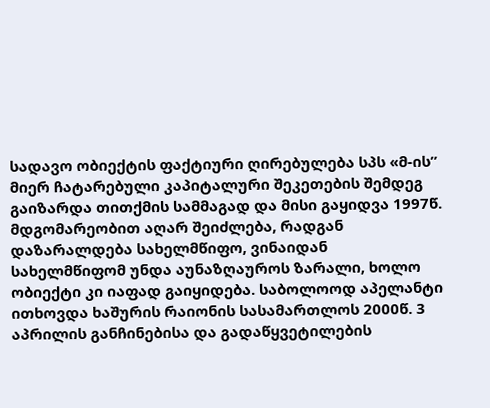სადავო ობიექტის ფაქტიური ღირებულება სპს «მ-ის” მიერ ჩატარებული კაპიტალური შეკეთების შემდეგ გაიზარდა თითქმის სამმაგად და მისი გაყიდვა 1997წ. მდგომარეობით აღარ შეიძლება, რადგან დაზარალდება სახელმწიფო, ვინაიდან სახელმწიფომ უნდა აუნაზღაუროს ზარალი, ხოლო ობიექტი კი იაფად გაიყიდება. საბოლოოდ აპელანტი ითხოვდა ხაშურის რაიონის სასამართლოს 2000წ. 3 აპრილის განჩინებისა და გადაწყვეტილების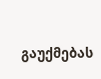გაუქმებას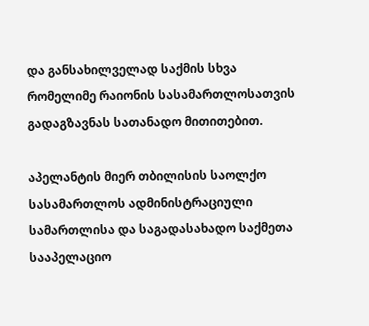და განსახილველად საქმის სხვა რომელიმე რაიონის სასამართლოსათვის გადაგზავნას სათანადო მითითებით.

აპელანტის მიერ თბილისის საოლქო სასამართლოს ადმინისტრაციული სამართლისა და საგადასახადო საქმეთა სააპელაციო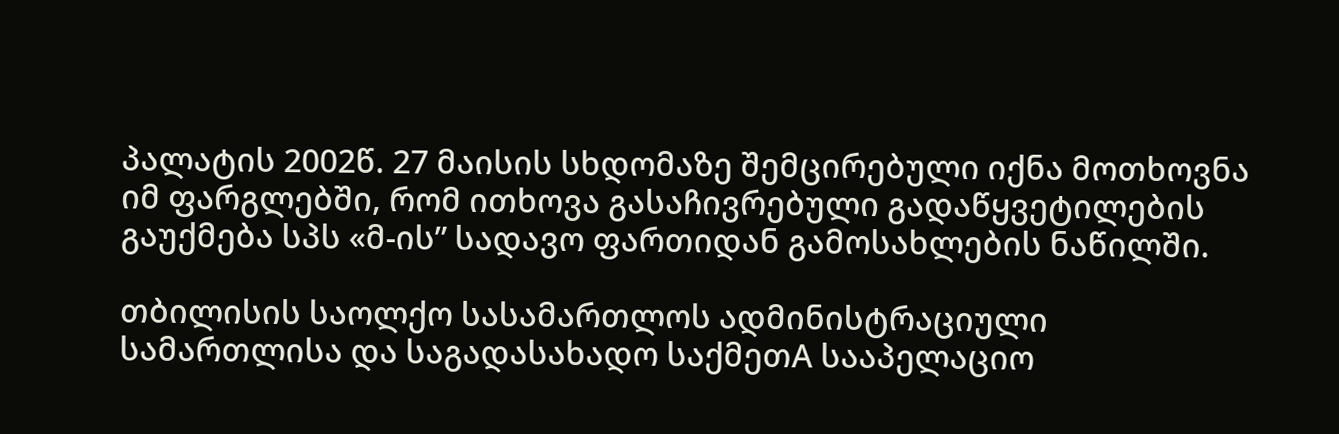პალატის 2002წ. 27 მაისის სხდომაზე შემცირებული იქნა მოთხოვნა იმ ფარგლებში, რომ ითხოვა გასაჩივრებული გადაწყვეტილების გაუქმება სპს «მ-ის” სადავო ფართიდან გამოსახლების ნაწილში.

თბილისის საოლქო სასამართლოს ადმინისტრაციული სამართლისა და საგადასახადო საქმეთA სააპელაციო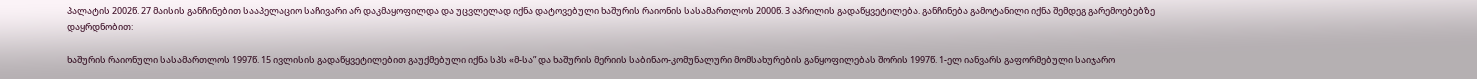პალატის 2002წ. 27 მაისის განჩინებით სააპელაციო საჩივარი არ დაკმაყოფილდა და უცვლელად იქნა დატოვებული ხაშურის რაიონის სასამართლოს 2000წ. 3 აპრილის გადაწყვეტილება. განჩინება გამოტანილი იქნა შემდეგ გარემოებებზე დაყრდნობით:

ხაშურის რაიონული სასამართლოს 1997წ. 15 ივლისის გადაწყვეტილებით გაუქმებული იქნა სპს «მ-სა” და ხაშურის მერიის საბინაო-კომუნალური მომსახურების განყოფილებას შორის 1997წ. 1-ელ იანვარს გაფორმებული საიჯარო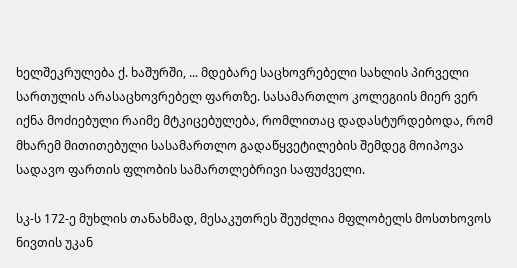ხელშეკრულება ქ. ხაშურში, ... მდებარე საცხოვრებელი სახლის პირველი სართულის არასაცხოვრებელ ფართზე. სასამართლო კოლეგიის მიერ ვერ იქნა მოძიებული რაიმე მტკიცებულება, რომლითაც დადასტურდებოდა, რომ მხარემ მითითებული სასამართლო გადაწყვეტილების შემდეგ მოიპოვა სადავო ფართის ფლობის სამართლებრივი საფუძველი.

სკ-ს 172-ე მუხლის თანახმად, მესაკუთრეს შეუძლია მფლობელს მოსთხოვოს ნივთის უკან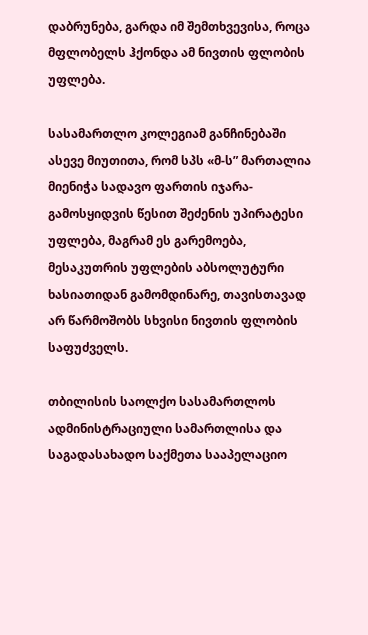დაბრუნება, გარდა იმ შემთხვევისა, როცა მფლობელს ჰქონდა ამ ნივთის ფლობის უფლება.

სასამართლო კოლეგიამ განჩინებაში ასევე მიუთითა, რომ სპს «მ-ს” მართალია მიენიჭა სადავო ფართის იჯარა-გამოსყიდვის წესით შეძენის უპირატესი უფლება, მაგრამ ეს გარემოება, მესაკუთრის უფლების აბსოლუტური ხასიათიდან გამომდინარე, თავისთავად არ წარმოშობს სხვისი ნივთის ფლობის საფუძველს.

თბილისის საოლქო სასამართლოს ადმინისტრაციული სამართლისა და საგადასახადო საქმეთა სააპელაციო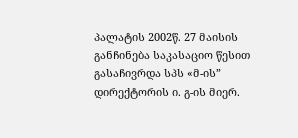პალატის 2002წ. 27 მაისის განჩინება საკასაციო წესით გასაჩივრდა სპს «მ-ის” დირექტორის ი. გ-ის მიერ.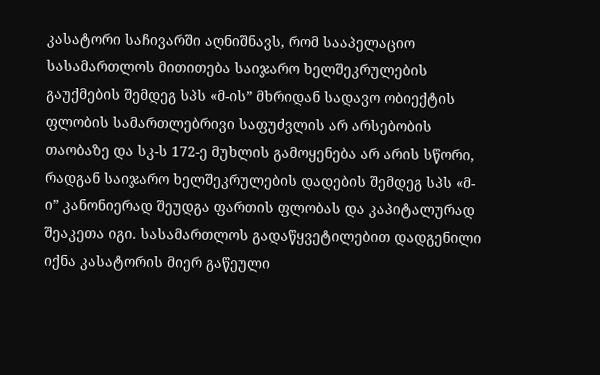კასატორი საჩივარში აღნიშნავს, რომ სააპელაციო სასამართლოს მითითება საიჯარო ხელშეკრულების გაუქმების შემდეგ სპს «მ-ის” მხრიდან სადავო ობიექტის ფლობის სამართლებრივი საფუძვლის არ არსებობის თაობაზე და სკ-ს 172-ე მუხლის გამოყენება არ არის სწორი, რადგან საიჯარო ხელშეკრულების დადების შემდეგ სპს «მ-ი” კანონიერად შეუდგა ფართის ფლობას და კაპიტალურად შეაკეთა იგი. სასამართლოს გადაწყვეტილებით დადგენილი იქნა კასატორის მიერ გაწეული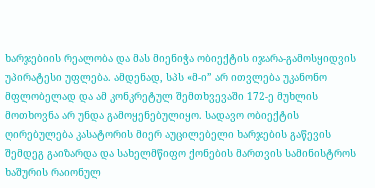ხარჯებიის რეალობა და მას მიენიჭა ობიექტის იჯარა-გამოსყიდვის უპირატესი უფლება. ამდენად, სპს «მ-ი” არ ითვლება უკანონო მფლობელად და ამ კონკრეტულ შემთხვევაში 172-ე მუხლის მოთხოვნა არ უნდა გამოყენებულიყო. სადავო ობიექტის ღირებულება კასატორის მიერ აუცილებელი ხარჯების გაწევის შემდეგ გაიზარდა და სახელმწიფო ქონების მართვის სამინისტროს ხაშურის რაიონულ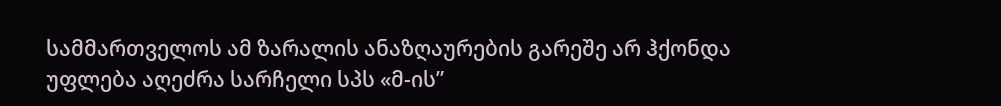სამმართველოს ამ ზარალის ანაზღაურების გარეშე არ ჰქონდა უფლება აღეძრა სარჩელი სპს «მ-ის”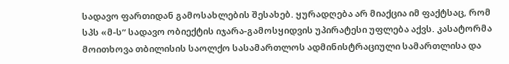სადავო ფართიდან გამოსახლების შესახებ. ყურადღება არ მიაქცია იმ ფაქტსაც, რომ სპს «მ-ს” სადავო ობიექტის იჯარა-გამოსყიდვის უპირატესი უფლება აქვს. კასატორმა მოითხოვა თბილისის საოლქო სასამართლოს ადმინისტრაციული სამართლისა და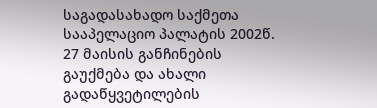საგადასახადო საქმეთა სააპელაციო პალატის 2002წ. 27 მაისის განჩინების გაუქმება და ახალი გადაწყვეტილების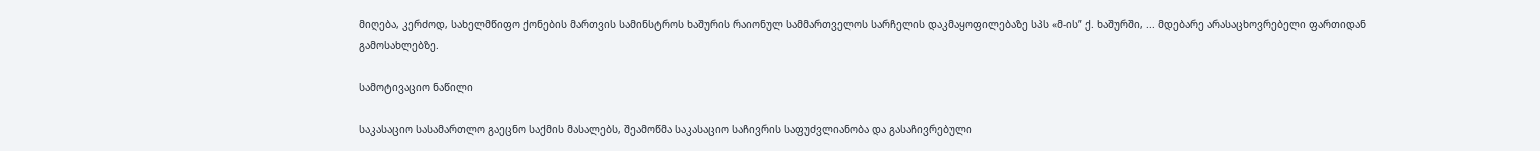მიღება, კერძოდ, სახელმწიფო ქონების მართვის სამინსტროს ხაშურის რაიონულ სამმართველოს სარჩელის დაკმაყოფილებაზე სპს «მ-ის” ქ. ხაშურში, ... მდებარე არასაცხოვრებელი ფართიდან გამოსახლებზე.

სამოტივაციო ნაწილი

საკასაციო სასამართლო გაეცნო საქმის მასალებს, შეამოწმა საკასაციო საჩივრის საფუძვლიანობა და გასაჩივრებული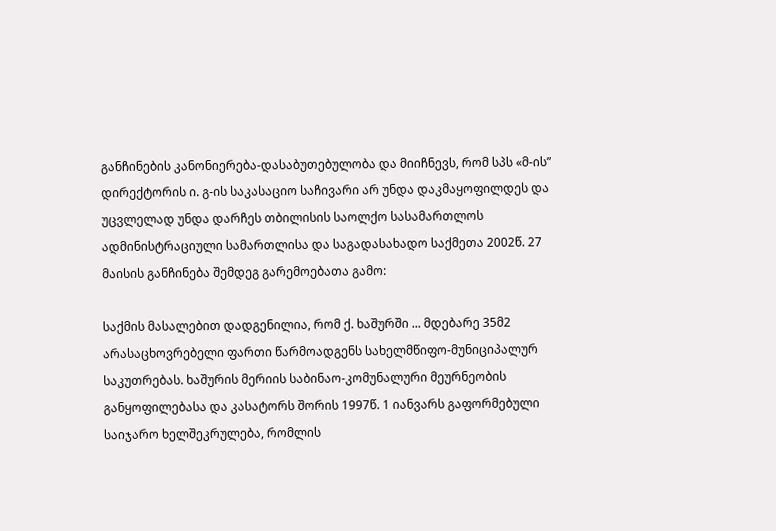განჩინების კანონიერება-დასაბუთებულობა და მიიჩნევს, რომ სპს «მ-ის” დირექტორის ი. გ-ის საკასაციო საჩივარი არ უნდა დაკმაყოფილდეს და უცვლელად უნდა დარჩეს თბილისის საოლქო სასამართლოს ადმინისტრაციული სამართლისა და საგადასახადო საქმეთა 2002წ. 27 მაისის განჩინება შემდეგ გარემოებათა გამო:

საქმის მასალებით დადგენილია, რომ ქ. ხაშურში ... მდებარე 35მ2 არასაცხოვრებელი ფართი წარმოადგენს სახელმწიფო-მუნიციპალურ საკუთრებას. ხაშურის მერიის საბინაო-კომუნალური მეურნეობის განყოფილებასა და კასატორს შორის 1997წ. 1 იანვარს გაფორმებული საიჯარო ხელშეკრულება, რომლის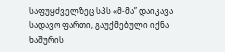საფუყძველზეც სპს «მ-მა” დაიკავა სადავო ფართი, გაუქმებული იქნა ხაშურის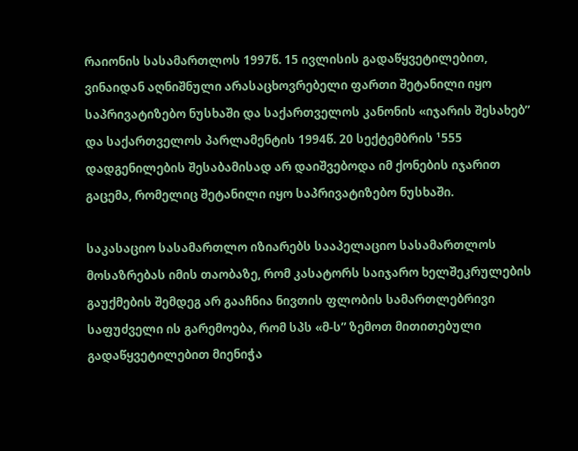რაიონის სასამართლოს 1997წ. 15 ივლისის გადაწყვეტილებით, ვინაიდან აღნიშნული არასაცხოვრებელი ფართი შეტანილი იყო საპრივატიზებო ნუსხაში და საქართველოს კანონის «იჯარის შესახებ” და საქართველოს პარლამენტის 1994წ. 20 სექტემბრის ¹555 დადგენილების შესაბამისად არ დაიშვებოდა იმ ქონების იჯარით გაცემა, რომელიც შეტანილი იყო საპრივატიზებო ნუსხაში.

საკასაციო სასამართლო იზიარებს სააპელაციო სასამართლოს მოსაზრებას იმის თაობაზე, რომ კასატორს საიჯარო ხელშეკრულების გაუქმების შემდეგ არ გააჩნია ნივთის ფლობის სამართლებრივი საფუძველი ის გარემოება, რომ სპს «მ-ს” ზემოთ მითითებული გადაწყვეტილებით მიენიჭა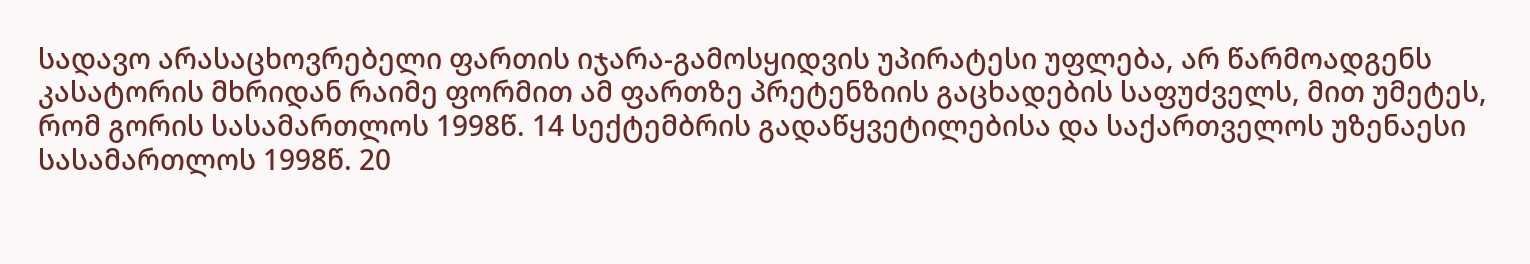სადავო არასაცხოვრებელი ფართის იჯარა-გამოსყიდვის უპირატესი უფლება, არ წარმოადგენს კასატორის მხრიდან რაიმე ფორმით ამ ფართზე პრეტენზიის გაცხადების საფუძველს, მით უმეტეს, რომ გორის სასამართლოს 1998წ. 14 სექტემბრის გადაწყვეტილებისა და საქართველოს უზენაესი სასამართლოს 1998წ. 20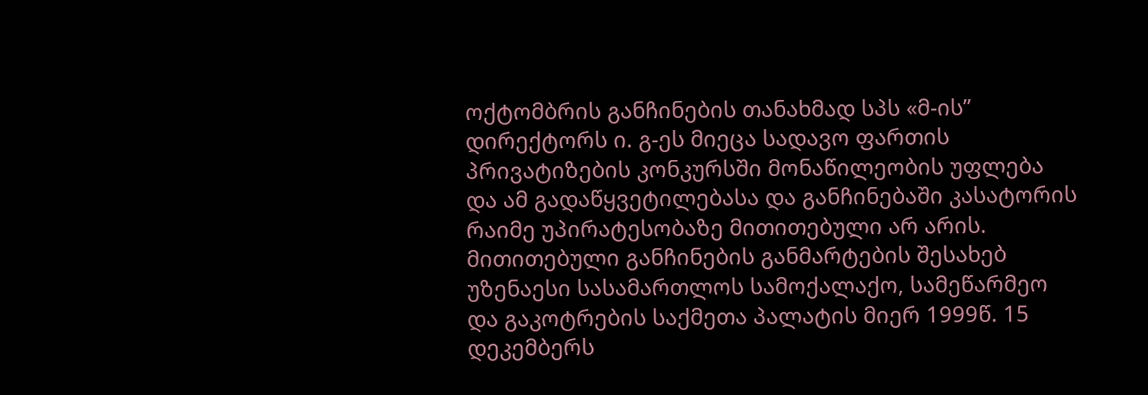ოქტომბრის განჩინების თანახმად სპს «მ-ის” დირექტორს ი. გ-ეს მიეცა სადავო ფართის პრივატიზების კონკურსში მონაწილეობის უფლება და ამ გადაწყვეტილებასა და განჩინებაში კასატორის რაიმე უპირატესობაზე მითითებული არ არის. მითითებული განჩინების განმარტების შესახებ უზენაესი სასამართლოს სამოქალაქო, სამეწარმეო და გაკოტრების საქმეთა პალატის მიერ 1999წ. 15 დეკემბერს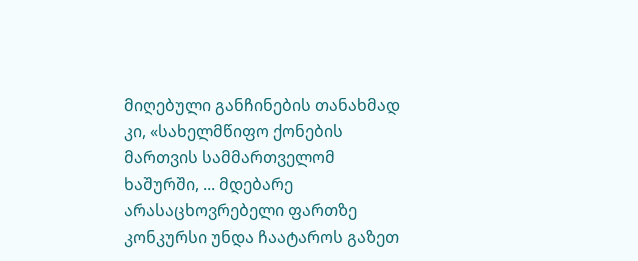მიღებული განჩინების თანახმად კი, «სახელმწიფო ქონების მართვის სამმართველომ ხაშურში, ... მდებარე არასაცხოვრებელი ფართზე კონკურსი უნდა ჩაატაროს გაზეთ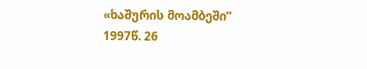«ხაშურის მოამბეში” 1997წ. 26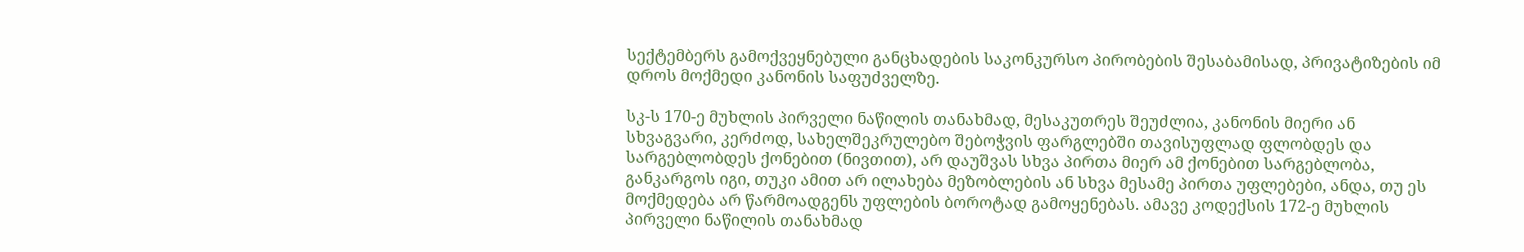სექტემბერს გამოქვეყნებული განცხადების საკონკურსო პირობების შესაბამისად, პრივატიზების იმ დროს მოქმედი კანონის საფუძველზე.

სკ-ს 170-ე მუხლის პირველი ნაწილის თანახმად, მესაკუთრეს შეუძლია, კანონის მიერი ან სხვაგვარი, კერძოდ, სახელშეკრულებო შებოჭვის ფარგლებში თავისუფლად ფლობდეს და სარგებლობდეს ქონებით (ნივთით), არ დაუშვას სხვა პირთა მიერ ამ ქონებით სარგებლობა, განკარგოს იგი, თუკი ამით არ ილახება მეზობლების ან სხვა მესამე პირთა უფლებები, ანდა, თუ ეს მოქმედება არ წარმოადგენს უფლების ბოროტად გამოყენებას. ამავე კოდექსის 172-ე მუხლის პირველი ნაწილის თანახმად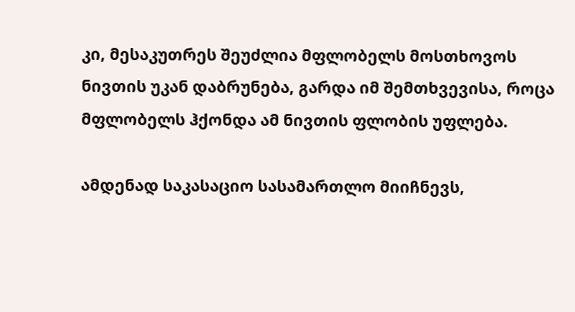კი, მესაკუთრეს შეუძლია მფლობელს მოსთხოვოს ნივთის უკან დაბრუნება, გარდა იმ შემთხვევისა, როცა მფლობელს ჰქონდა ამ ნივთის ფლობის უფლება.

ამდენად საკასაციო სასამართლო მიიჩნევს,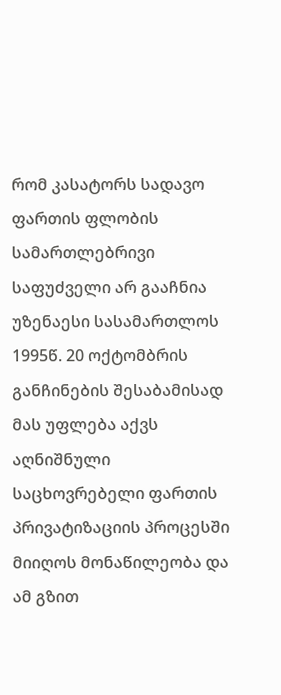რომ კასატორს სადავო ფართის ფლობის სამართლებრივი საფუძველი არ გააჩნია უზენაესი სასამართლოს 1995წ. 20 ოქტომბრის განჩინების შესაბამისად მას უფლება აქვს აღნიშნული საცხოვრებელი ფართის პრივატიზაციის პროცესში მიიღოს მონაწილეობა და ამ გზით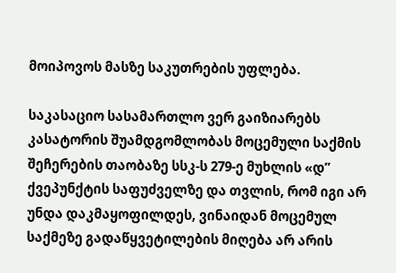მოიპოვოს მასზე საკუთრების უფლება.

საკასაციო სასამართლო ვერ გაიზიარებს კასატორის შუამდგომლობას მოცემული საქმის შეჩერების თაობაზე სსკ-ს 279-ე მუხლის «დ” ქვეპუნქტის საფუძველზე და თვლის, რომ იგი არ უნდა დაკმაყოფილდეს, ვინაიდან მოცემულ საქმეზე გადაწყვეტილების მიღება არ არის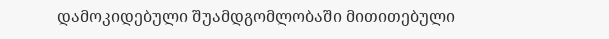დამოკიდებული შუამდგომლობაში მითითებული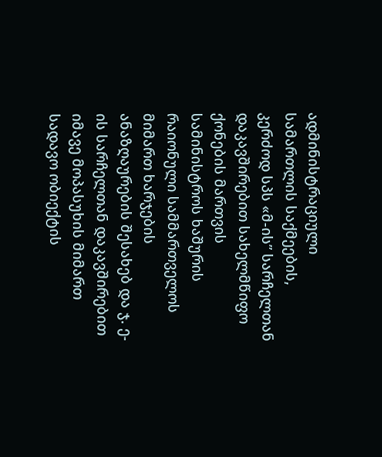ადმინისტრაციული სამართლის საქმეების, კერძოდ სპს «მ-ის” სარჩელთან დაკავშირებით სახელმწიფო ქონების მართვის სამინისტროს ხაშურის რაიონული სამმართველოს მიმართ ხარჯების ანაზღაურების შესახებ და ჯ. ე-ის სარჩელთან დაკავშირებით იმავე მოპასუხის მიმართ სადავო ობიექტის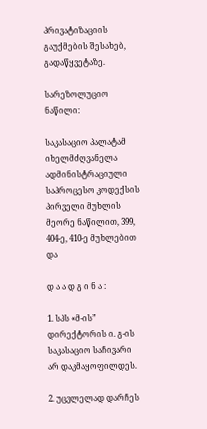პრივატიზაციის გაუქმების შესახებ, გადაწყვეტაზე.

სარეზოლუციო ნაწილი:

საკასაციო პალატამ იხელმძღვანელა ადმინისტრაციული საპროცესო კოდექსის პირველი მუხლის მეორე ნაწილით, 399, 404-ე, 410-ე მუხლებით და

დ ა ა დ გ ი ნ ა :

1. სპს «მ-ის” დირექტორის ი. გ-ის საკასაციო საჩივარი არ დაკმაყოფილდეს.

2. უცვლელად დარჩეს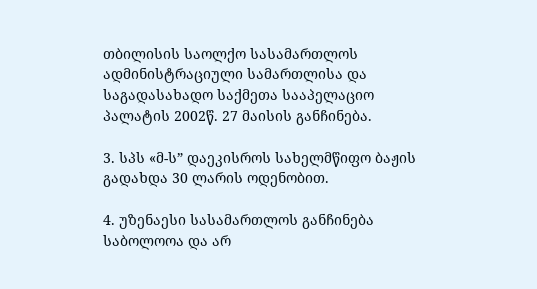თბილისის საოლქო სასამართლოს ადმინისტრაციული სამართლისა და საგადასახადო საქმეთა სააპელაციო პალატის 2002წ. 27 მაისის განჩინება.

3. სპს «მ-ს” დაეკისროს სახელმწიფო ბაჟის გადახდა 30 ლარის ოდენობით.

4. უზენაესი სასამართლოს განჩინება საბოლოოა და არ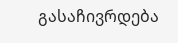გასაჩივრდება